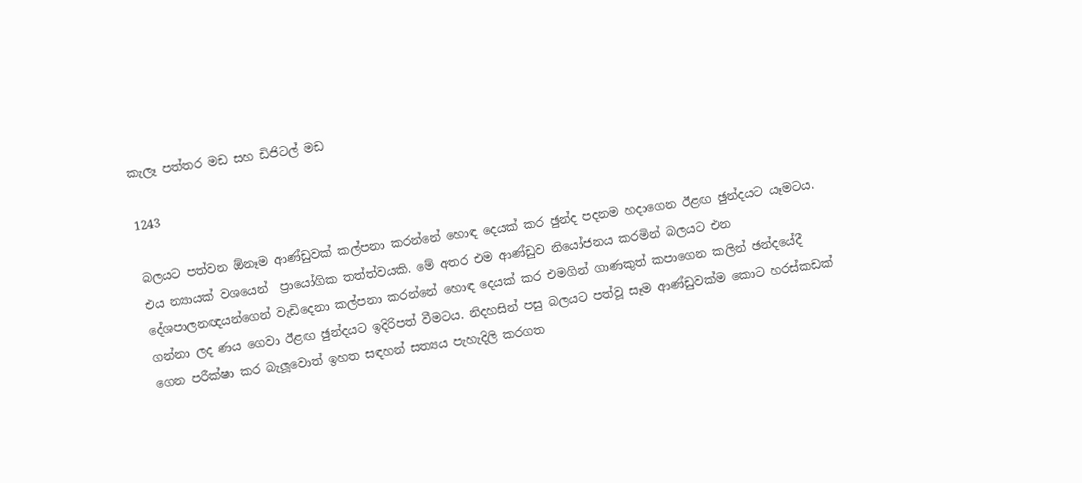කැලෑ පත්තර මඩ සහ ඩිජිටල් මඩ

1243

බලයට පත්වන ඕනෑම ආණ්ඩුවක් කල්පනා කරන්නේ හොඳ දෙයක් කර ඡුන්ද පදනම හදාගෙන ඊළඟ ඡුන්දයට යෑමටය. එය න්‍යායක් වශයෙන්  ප්‍රායෝගික තත්ත්වයකි. මේ අතර එම ආණ්ඩුව නියෝජනය කරමින් බලයට එන දේශපාලනඥයන්ගෙන් වැඩිදෙනා කල්පනා කරන්නේ හොඳ දෙයක් කර එමගින් ගාණකුත් කපාගෙන කලින් ඡන්දයේදී ගන්නා ලද ණය ගෙවා ඊළඟ ඡුන්දයට ඉදිරිපත් වීමටය. නිදහසින් පසු බලයට පත්වූ සෑම ආණ්ඩුවක්ම කොට හරස්කඩක් ගෙන පරීක්ෂා කර බැලූවොත් ඉහත සඳහන් සත්‍යය පැහැදිලි කරගත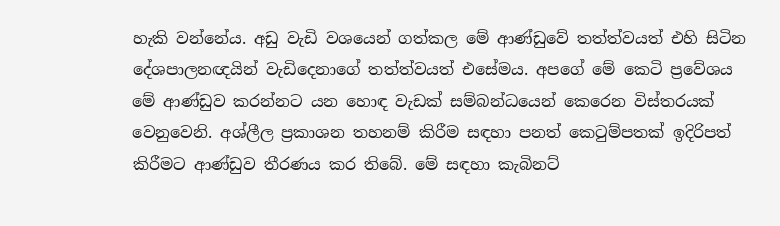හැකි වන්නේය. අඩු වැඩි වශයෙන් ගත්කල මේ ආණ්ඩුවේ තත්ත්වයත් එහි සිටින දේශපාලනඥයින් වැඩිදෙනාගේ තත්ත්වයත් එසේමය. අපගේ මේ කෙටි ප්‍රවේශය මේ ආණ්ඩුව කරන්නට යන හොඳ වැඩක් සම්බන්ධයෙන් කෙරෙන විස්තරයක් වෙනුවෙනි. අශ්ලීල ප්‍රකාශන තහනම් කිරීම සඳහා පනත් කෙටුම්පතක් ඉදිරිපත් කිරීමට ආණ්ඩුව තීරණය කර තිබේ. මේ සඳහා කැබිනට්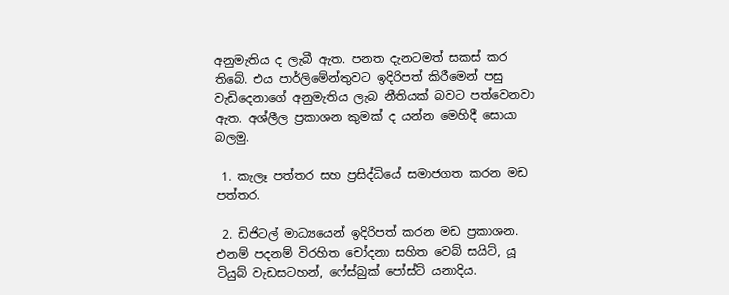අනුමැතිය ද ලැබී ඇත. පනත දැනටමත් සකස් කර තිබේ. එය පාර්ලිමේන්තුවට ඉදිරිපත් කිරීමෙන් පසු වැඩිදෙනාගේ අනුමැතිය ලැබ නීතියක් බවට පත්වෙනවා ඇත. අශ්ලීල ප්‍රකාශන කුමක් ද යන්න මෙහිදී සොයා බලමු.

 1. කැලෑ පත්තර සහ ප්‍රසිද්ධියේ සමාජගත කරන මඩ පත්තර.

 2. ඩිජිටල් මාධ්‍යයෙන් ඉදිරිපත් කරන මඩ ප්‍රකාශන. එනම් පදනම් විරහිත චෝදනා සහිත වෙබ් සයිට්, යූ ටියුබ් වැඩසටහන්, ෆේස්බුක් පෝස්ට් යනාදිය.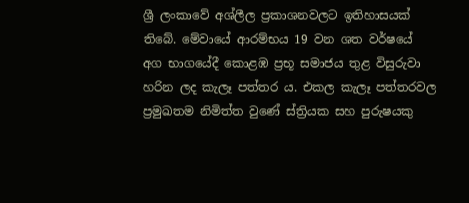ශ්‍රී ලංකාවේ අශ්ලීල ප්‍රකාශනවලට ඉතිහාසයක් තිබේ. මේවායේ ආරම්භය 19 වන ශත වර්ෂයේ අග භාගයේදී කොළඹ ප්‍රභූ සමාජය තුළ විසුරුවා හරින ලද කැලෑ පත්තර ය. එකල කැලෑ පත්තරවල ප්‍රමුඛතම නිමිත්ත වුණේ ස්ත්‍රියක සහ පුරුෂයකු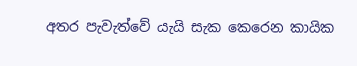අතර පැවැත්වේ යැයි සැක කෙරෙන කායික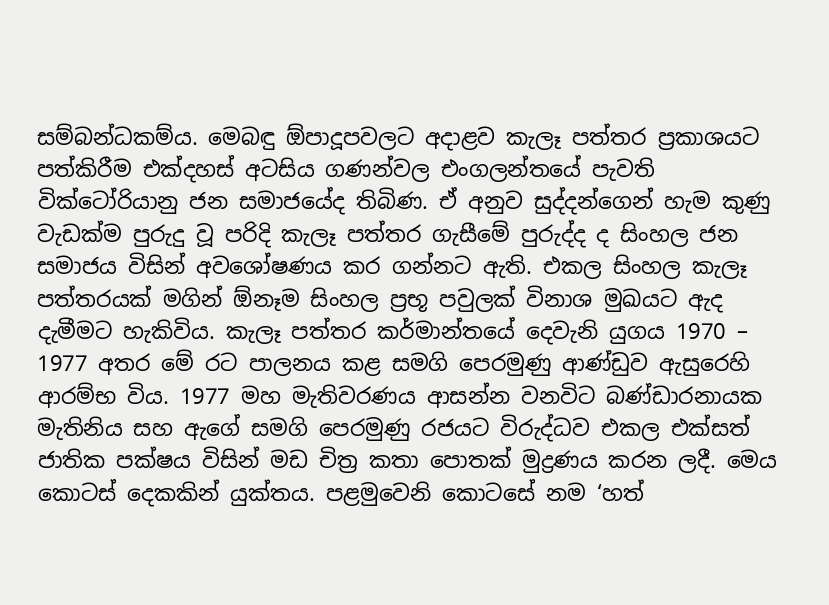සම්බන්ධකම්ය. මෙබඳු ඕපාදූපවලට අදාළව කැලෑ පත්තර ප්‍රකාශයට පත්කිරීම එක්දහස් අටසිය ගණන්වල එංගලන්තයේ පැවති වික්ටෝරියානු ජන සමාජයේද තිබිණ. ඒ අනුව සුද්දන්ගෙන් හැම කුණු වැඩක්ම පුරුදු වූ පරිදි කැලෑ පත්තර ගැසීමේ පුරුද්ද ද සිංහල ජන සමාජය විසින් අවශෝෂණය කර ගන්නට ඇති. එකල සිංහල කැලෑ පත්තරයක් මගින් ඕනෑම සිංහල ප්‍රභූ පවුලක් විනාශ මුඛයට ඇද දැමීමට හැකිවිය. කැලෑ පත්තර කර්මාන්තයේ දෙවැනි යුගය 1970 – 1977 අතර මේ රට පාලනය කළ සමගි පෙරමුණු ආණ්ඩුව ඇසුරෙහි ආරම්භ විය. 1977 මහ මැතිවරණය ආසන්න වනවිට බණ්ඩාරනායක මැතිනිය සහ ඇගේ සමගි පෙරමුණු රජයට විරුද්ධව එකල එක්සත් ජාතික පක්ෂය විසින් මඩ චිත්‍ර කතා පොතක් මුද්‍රණය කරන ලදී. මෙය කොටස් දෙකකින් යුක්තය. පළමුවෙනි කොටසේ නම ‘හත්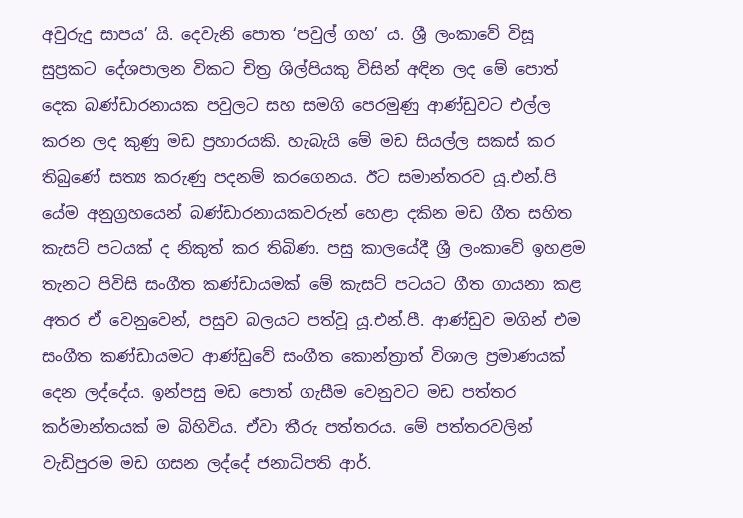අවුරුදු සාපය’ යි. දෙවැනි පොත ‘පවුල් ගහ’ ය. ශ්‍රී ලංකාවේ විසූ සුප්‍රකට දේශපාලන විකට චිත්‍ර ශිල්පියකු විසින් අඳින ලද මේ පොත් දෙක බණ්ඩාරනායක පවුලට සහ සමගි පෙරමුණු ආණ්ඩුවට එල්ල කරන ලද කුණු මඩ ප්‍රහාරයකි. හැබැයි මේ මඩ සියල්ල සකස් කර තිබුණේ සත්‍ය කරුණු පදනම් කරගෙනය. ඊට සමාන්තරව යූ.එන්.පි යේම අනුග්‍රහයෙන් බණ්ඩාරනායකවරුන් හෙළා දකින මඩ ගීත සහිත කැසට් පටයක් ද නිකුත් කර තිබිණ. පසු කාලයේදී ශ්‍රී ලංකාවේ ඉහළම තැනට පිවිසි සංගීත කණ්ඩායමක් මේ කැසට් පටයට ගීත ගායනා කළ අතර ඒ වෙනුවෙන්, පසුව බලයට පත්වූ යූ.එන්.පී. ආණ්ඩුව මගින් එම සංගීත කණ්ඩායමට ආණ්ඩුවේ සංගීත කොන්ත්‍රාත් විශාල ප්‍රමාණයක් දෙන ලද්දේය. ඉන්පසු මඩ පොත් ගැසීම වෙනුවට මඩ පත්තර කර්මාන්තයක් ම බිහිවිය. ඒවා තීරු පත්තරය. මේ පත්තරවලින් වැඩිපුරම මඩ ගසන ලද්දේ ජනාධිපති ආර්.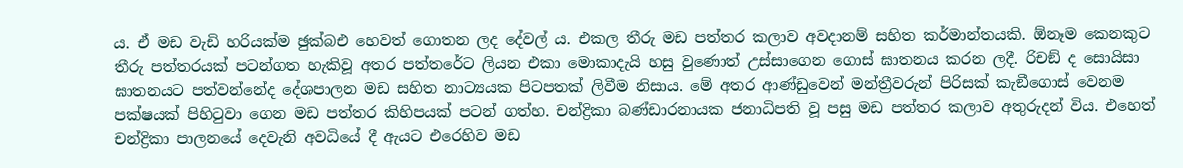ය. ඒ මඩ වැඩි හරියක්ම ඡුක්බඑ හෙවත් ගොතන ලද දේවල් ය. එකල තීරු මඩ පත්තර කලාව අවදානම් සහිත කර්මාන්තයකි. ඕනෑම කෙනකුට තීරු පත්තරයක් පටන්ගත හැකිවූ අතර පත්තරේට ලියන එකා මොකාදැයි හසු වුණොත් උස්සාගෙන ගොස් ඝාතනය කරන ලදී. රිචඞ් ද සොයිසා ඝාතනයට පත්වන්නේද දේශපාලන මඩ සහිත නාට්‍යයක පිටපතක් ලිවීම නිසාය. මේ අතර ආණ්ඩුවෙන් මන්ත්‍රීවරුන් පිරිසක් කැඞීගොස් වෙනම පක්ෂයක් පිහිටුවා ගෙන මඩ පත්තර කිහිපයක් පටන් ගත්හ. චන්ද්‍රිකා බණ්ඩාරනායක ජනාධිපති වූ පසු මඩ පත්තර කලාව අතුරුදන් විය. එහෙත් චන්ද්‍රිකා පාලනයේ දෙවැනි අවධියේ දී ඇයට එරෙහිව මඩ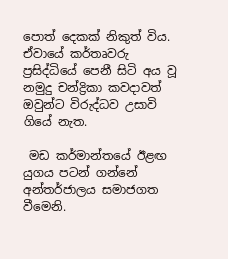පොත් දෙකක් නිකුත් විය. ඒවායේ කර්තෘවරු ප්‍රසිද්ධියේ පෙනී සිටි අය වූ නමුදු චන්ද්‍රිකා කවදාවත් ඔවුන්ට විරුද්ධව උසාවි ගියේ නැත.

 මඩ කර්මාන්තයේ ඊළඟ යුගය පටන් ගන්නේ අන්තර්ජාලය සමාජගත වීමෙනි.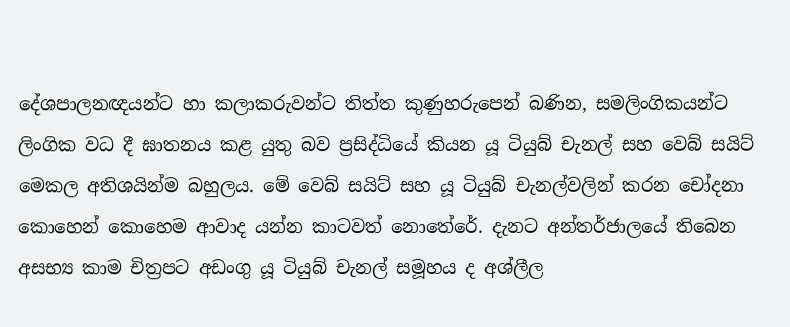දේශපාලනඥයන්ට හා කලාකරුවන්ට තිත්ත කුණුහරුපෙන් බණින, සමලිංගිකයන්ට ලිංගික වධ දී ඝාතනය කළ යුතු බව ප්‍රසිද්ධියේ කියන යූ ටියුබ් චැනල් සහ වෙබ් සයිට් මෙකල අතිශයින්ම බහුලය. මේ වෙබ් සයිට් සහ යූ ටියුබ් චැනල්වලින් කරන චෝදනා කොහෙන් කොහෙම ආවාද යන්න කාටවත් නොතේරේ. දැනට අන්තර්ජාලයේ තිබෙන අසභ්‍ය කාම චිත්‍රපට අඩංගු යූ ටියුබ් චැනල් සමූහය ද අශ්ලීල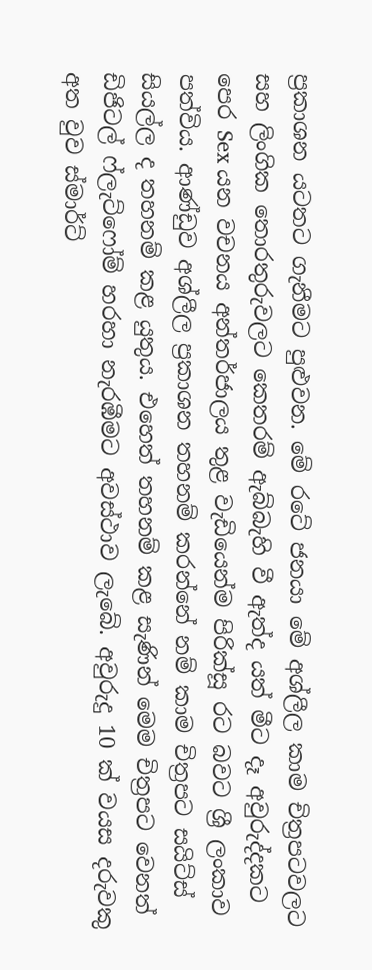ප්‍රකාශන යටතට ගැනීමට පුළුවන. මේ රටේ ජනයා මේ අශ්ලීල කාම චිත්‍රපටවලට සහ ලිංගික තොරතුරුවලට කෙතරම් ඇබ්බැහි වී ඇත්ද යත් මීට දෑ අවුරුද්දකට පෙර Sex යන වචනය අන්තර්ජාලය තුළ වැඩියෙන්ම පිරික්සූ රට බවට ශ්‍රී ලංකාව පත්විය. ආණ්ඩුව අශ්ලීල ප්‍රකාශන තහනම් කරන්නේ නම් කාම චිත්‍රපට සයිට්ස් සියල්ල ද තහනම් කළ යුතුය. එහෙත් තහනම් කළ සැණින් මෙම චිත්‍රපට වෙනත් ඩිජිටල් ෆ්ලැට්ෆෝම් හරහා නැරඹීමට අවස්ථාව ලැබේ. අවුරුදු 10 ක් වයස දරුවකු අත වුව ස්මාර්ට්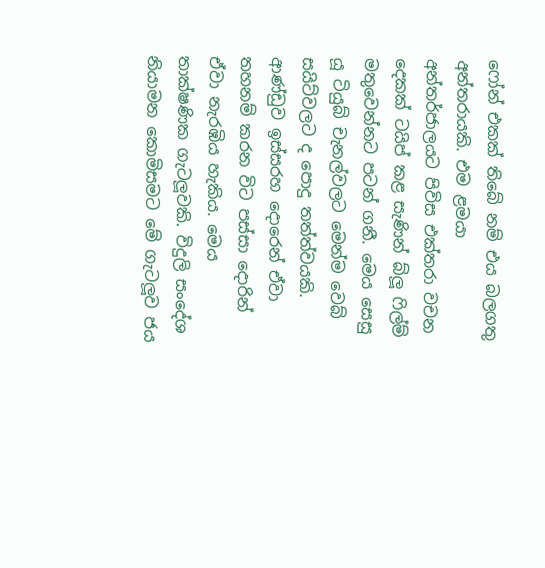ෆෝන් එකක් තිබේ නම් එය බලගතු අන්තරායකි. එම ළමයා අන්තර්ජාලයට පිවිස එක්තරා වචන දෙකක් ටයිප් කළ සැණින් බ්ලූ ෆිල්ම් මතුවෙන්නට පටන් ගනී. මෙය සෙසු යූ ටියුබ් චැනල්වලට මෙන්ම වෙබ් සයිට්වලට ද පොදු තත්ත්වයකි. ආණ්ඩුව ඉස්සරහ දොරෙන් ඒවා තහනම් කරන විට පස්සා දොරින් ඒවා නැරඹිය හැකිය. මෙය තාක්ෂණික ගැටලූවකි. විදුලි සංදේශ නියාමන කොමිසමට මේ ගැටලූව ජය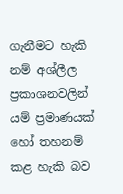ගැනීමට හැකි නම් අශ්ලීල ප්‍රකාශනවලින් යම් ප්‍රමාණයක් හෝ තහනම් කළ හැකි බව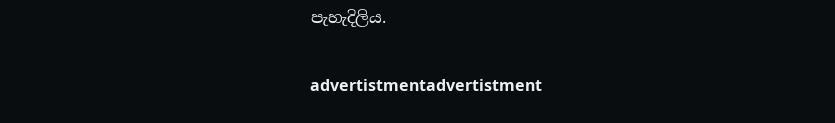පැහැදිලිය.

advertistmentadvertistment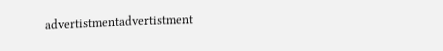advertistmentadvertistment